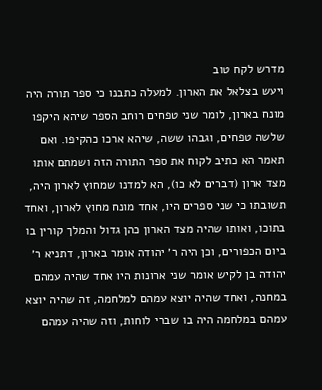מדרש לקח טוב
ויעש בצלאל את הארון. למעלה כתבנו כי ספר תורה היה מונח בארון, לומר שני טפחים רוחב הספר שיהא היקפו שלשה טפחים, וגבהו ששה, שיהא ארכו כהקיפו. ואם תאמר הא כתיב לקוח את ספר התורה הזה ושמתם אותו מצד ארון (דברים לא כו), הא למדנו שמחוץ לארון היה, תשובתו כי שני ספרים היו, אחד מונח מחוץ לארון, ואחד בתוכו, ואותו שהיה מצד הארון כהן גדול והמלך קורין בו ביום הכפורים, וכן היה ר׳ יהודה אומר בארון, דתניא ר׳ יהודה בן לקיש אומר שני ארונות היו אחד שהיה עמהם במחנה, ואחד שהיה יוצא עמהם למלחמה, זה שהיה יוצא עמהם במלחמה היה בו שברי לוחות, וזה שהיה עמהם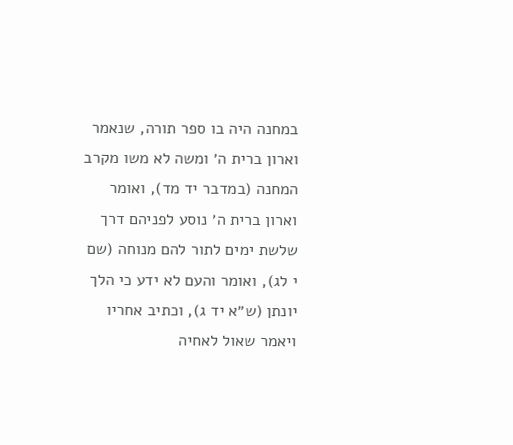במחנה היה בו ספר תורה, שנאמר וארון ברית ה׳ ומשה לא משו מקרב המחנה (במדבר יד מד), ואומר וארון ברית ה׳ נוסע לפניהם דרך שלשת ימים לתור להם מנוחה (שם י לג), ואומר והעם לא ידע כי הלך יונתן (ש״א יד ג), וכתיב אחריו ויאמר שאול לאחיה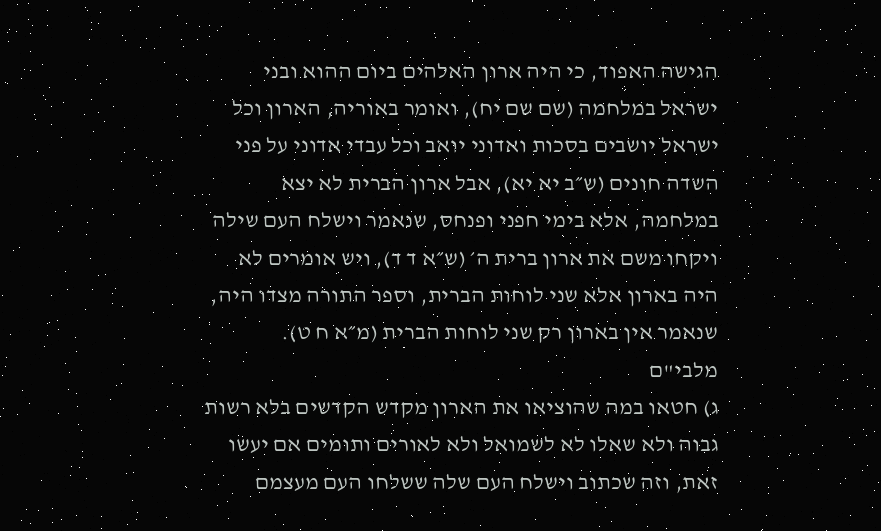הגישה האפוד, כי היה ארון האלהים ביום ההוא ובני ישראל במלחמה (שם שם יח), ואומר באוריה, הארון וכל ישראל יושבים בסכות ואדוני יואב וכל עבדי אדוני על פני השדה חונים (ש״ב יא יא), אבל ארון הברית לא יצא במלחמה, אלא בימי חפני ופנחס, שנאמר וישלח העם שילה ויקחו משם את ארון ברית ה׳ (ש״א ד ד), ויש אומרים לא היה בארון אלא שני לוחות הברית, וספר התורה מצדו היה, שנאמר אין בארון רק שני לוחות הברית (מ״א ח ט).
מלבי"ם
ג) חטאו במה שהוציאו את הארון מקדש הקדשים בלא רשות גבוה ולא שאלו לא לשמואל ולא לאורים ותומים אם יעשו זאת, וזה שכתוב וישלח העם שלה ששלחו העם מעצמם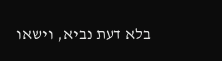בלא דעת נביא, וישאו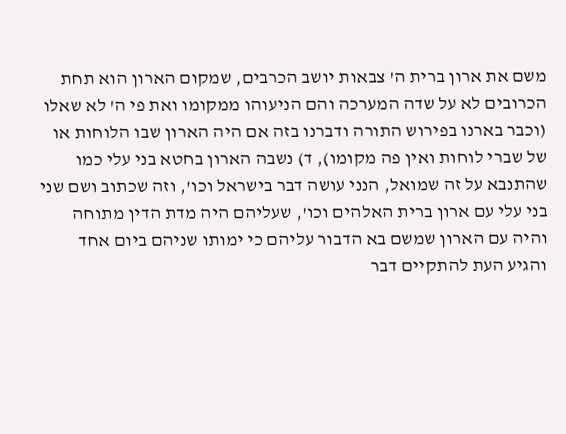משם את ארון ברית ה' צבאות יושב הכרבים, שמקום הארון הוא תחת הכרובים לא על שדה המערכה והם הניעוהו ממקומו ואת פי ה' לא שאלו (וכבר בארנו בפירוש התורה ודברנו בזה אם היה הארון שבו הלוחות או של שברי לוחות ואין פה מקומו), ד) נשבה הארון בחטא בני עלי כמו שהתנבא על זה שמואל, הנני עושה דבר בישראל וכו', וזה שכתוב ושם שני בני עלי עם ארון ברית האלהים וכו', שעליהם היה מדת הדין מתוחה והיה עם הארון שמשם בא הדבור עליהם כי ימותו שניהם ביום אחד והגיע העת להתקיים דבר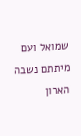שמואל ועם מיתתם נשבה הארון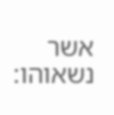אשר נשאוהו: